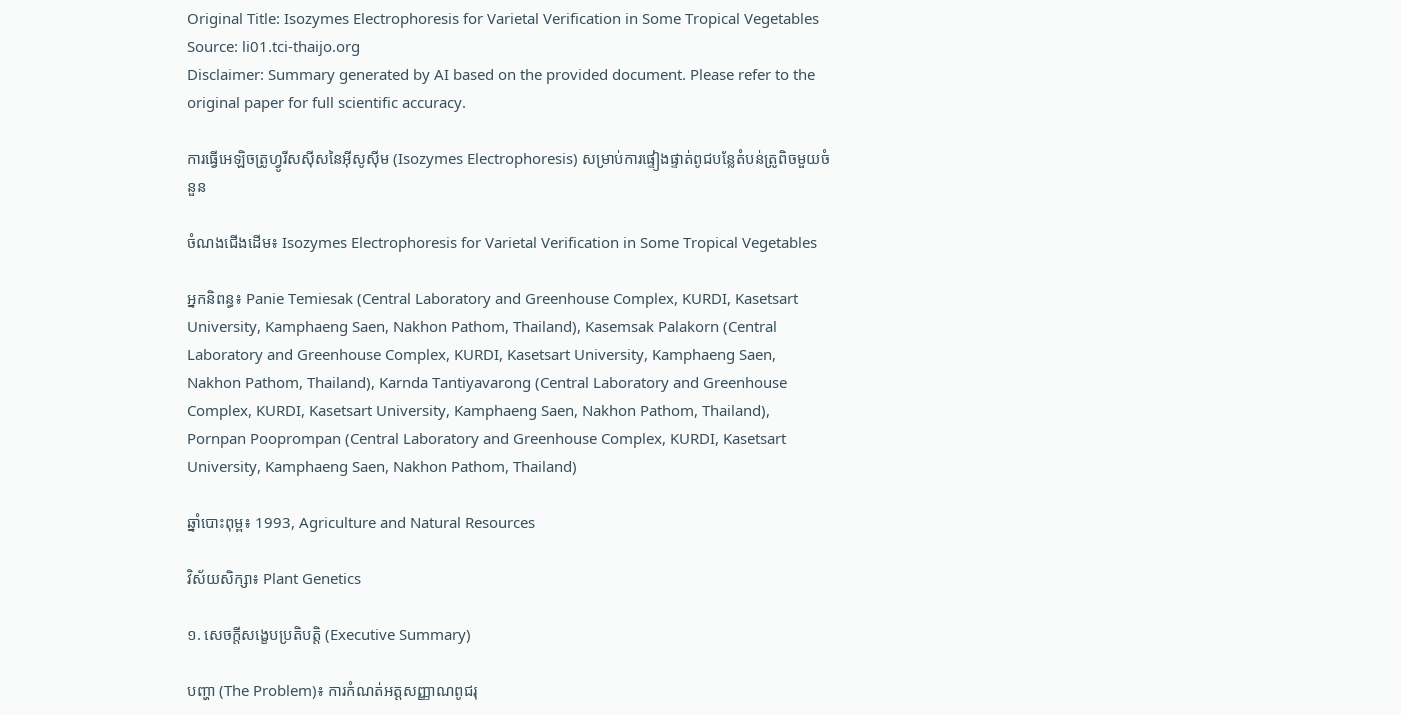Original Title: Isozymes Electrophoresis for Varietal Verification in Some Tropical Vegetables
Source: li01.tci-thaijo.org
Disclaimer: Summary generated by AI based on the provided document. Please refer to the original paper for full scientific accuracy.

ការធ្វើអេឡិចត្រូហ្វូរីសស៊ីសនៃអ៊ីសូស៊ីម (Isozymes Electrophoresis) សម្រាប់ការផ្ទៀងផ្ទាត់ពូជបន្លែតំបន់ត្រូពិចមួយចំនួន

ចំណងជើងដើម៖ Isozymes Electrophoresis for Varietal Verification in Some Tropical Vegetables

អ្នកនិពន្ធ៖ Panie Temiesak (Central Laboratory and Greenhouse Complex, KURDI, Kasetsart University, Kamphaeng Saen, Nakhon Pathom, Thailand), Kasemsak Palakorn (Central Laboratory and Greenhouse Complex, KURDI, Kasetsart University, Kamphaeng Saen, Nakhon Pathom, Thailand), Karnda Tantiyavarong (Central Laboratory and Greenhouse Complex, KURDI, Kasetsart University, Kamphaeng Saen, Nakhon Pathom, Thailand), Pornpan Pooprompan (Central Laboratory and Greenhouse Complex, KURDI, Kasetsart University, Kamphaeng Saen, Nakhon Pathom, Thailand)

ឆ្នាំបោះពុម្ព៖ 1993, Agriculture and Natural Resources

វិស័យសិក្សា៖ Plant Genetics

១. សេចក្តីសង្ខេបប្រតិបត្តិ (Executive Summary)

បញ្ហា (The Problem)៖ ការកំណត់អត្តសញ្ញាណពូជរុ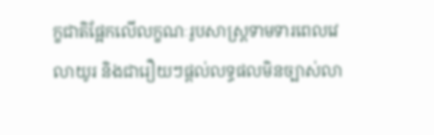ក្ខជាតិផ្អែកលើលក្ខណៈរូបសាស្ត្រទាមទារពេលវេលាយូរ និងជារឿយៗផ្តល់លទ្ធផលមិនច្បាស់លា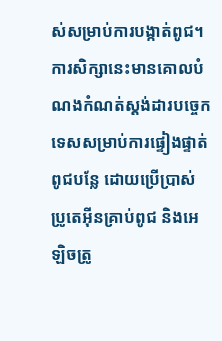ស់សម្រាប់ការបង្កាត់ពូជ។ ការសិក្សានេះមានគោលបំណងកំណត់ស្តង់ដារបច្ចេកទេសសម្រាប់ការផ្ទៀងផ្ទាត់ពូជបន្លែ ដោយប្រើប្រាស់ប្រូតេអ៊ីនគ្រាប់ពូជ និងអេឡិចត្រូ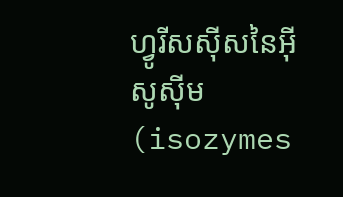ហ្វូរីសស៊ីសនៃអ៊ីសូស៊ីម (isozymes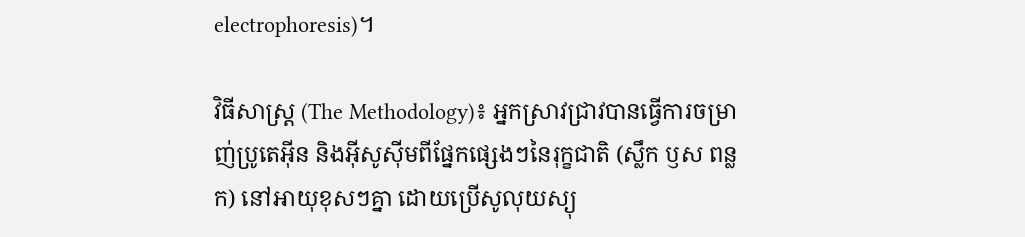electrophoresis)។

វិធីសាស្ត្រ (The Methodology)៖ អ្នកស្រាវជ្រាវបានធ្វើការចម្រាញ់ប្រូតេអ៊ីន និងអ៊ីសូស៊ីមពីផ្នែកផ្សេងៗនៃរុក្ខជាតិ (ស្លឹក ឫស ពន្លក) នៅអាយុខុសៗគ្នា ដោយប្រើសូលុយស្យុ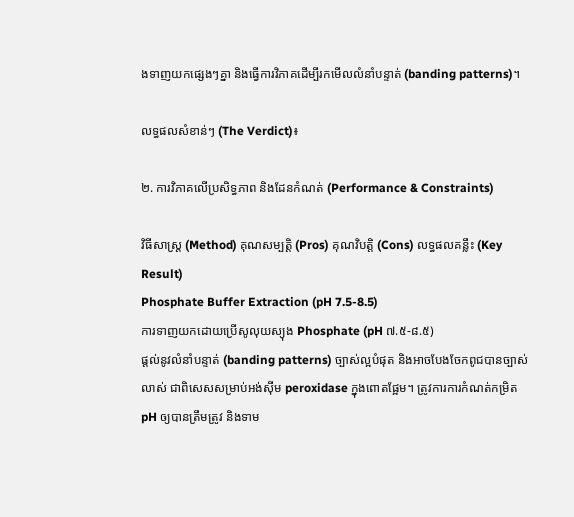ងទាញយកផ្សេងៗគ្នា និងធ្វើការវិភាគដើម្បីរកមើលលំនាំបន្ទាត់ (banding patterns)។

លទ្ធផលសំខាន់ៗ (The Verdict)៖

២. ការវិភាគលើប្រសិទ្ធភាព និងដែនកំណត់ (Performance & Constraints)

វិធីសាស្ត្រ (Method) គុណសម្បត្តិ (Pros) គុណវិបត្តិ (Cons) លទ្ធផលគន្លឹះ (Key Result)
Phosphate Buffer Extraction (pH 7.5-8.5)
ការទាញយកដោយប្រើសូលុយស្យុង Phosphate (pH ៧.៥-៨.៥)
ផ្តល់នូវលំនាំបន្ទាត់ (banding patterns) ច្បាស់ល្អបំផុត និងអាចបែងចែកពូជបានច្បាស់លាស់ ជាពិសេសសម្រាប់អង់ស៊ីម peroxidase ក្នុងពោតផ្អែម។ ត្រូវការការកំណត់កម្រិត pH ឲ្យបានត្រឹមត្រូវ និងទាម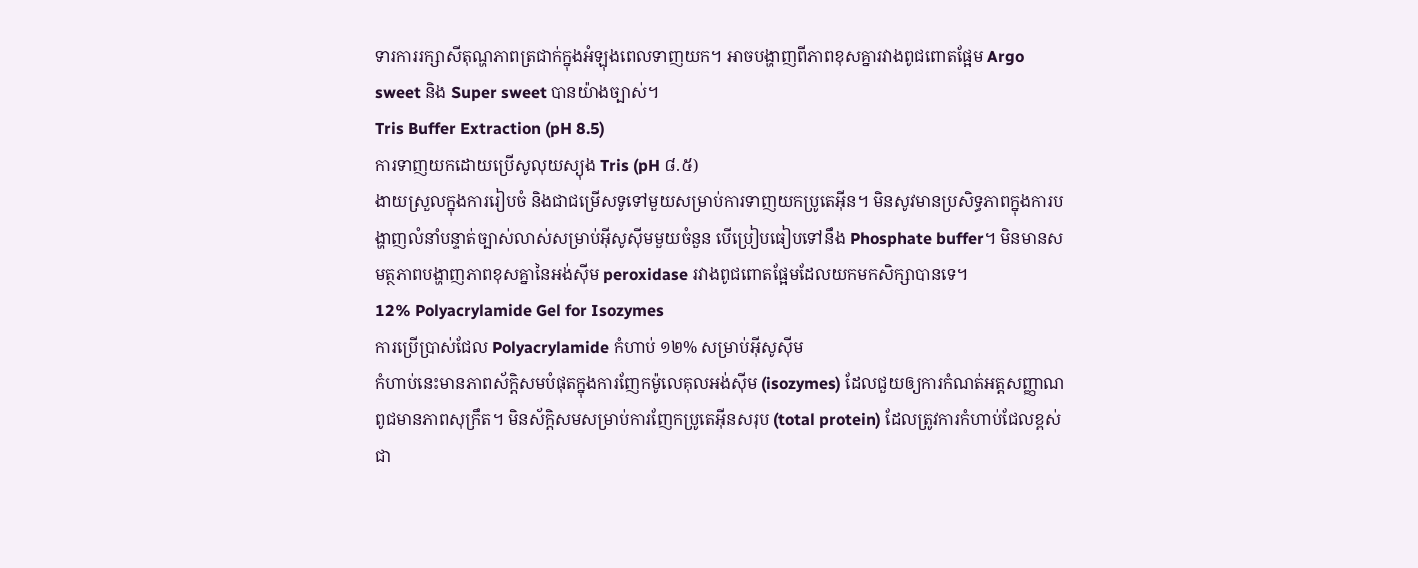ទារការរក្សាសីតុណ្ហភាពត្រជាក់ក្នុងអំឡុងពេលទាញយក។ អាចបង្ហាញពីភាពខុសគ្នារវាងពូជពោតផ្អែម Argo sweet និង Super sweet បានយ៉ាងច្បាស់។
Tris Buffer Extraction (pH 8.5)
ការទាញយកដោយប្រើសូលុយស្យុង Tris (pH ៨.៥)
ងាយស្រួលក្នុងការរៀបចំ និងជាជម្រើសទូទៅមួយសម្រាប់ការទាញយកប្រូតេអ៊ីន។ មិនសូវមានប្រសិទ្ធភាពក្នុងការបង្ហាញលំនាំបន្ទាត់ច្បាស់លាស់សម្រាប់អ៊ីសូស៊ីមមួយចំនួន បើប្រៀបធៀបទៅនឹង Phosphate buffer។ មិនមានសមត្ថភាពបង្ហាញភាពខុសគ្នានៃអង់ស៊ីម peroxidase រវាងពូជពោតផ្អែមដែលយកមកសិក្សាបានទេ។
12% Polyacrylamide Gel for Isozymes
ការប្រើប្រាស់ជែល Polyacrylamide កំហាប់ ១២% សម្រាប់អ៊ីសូស៊ីម
កំហាប់នេះមានភាពស័ក្តិសមបំផុតក្នុងការញែកម៉ូលេគុលអង់ស៊ីម (isozymes) ដែលជួយឲ្យការកំណត់អត្តសញ្ញាណពូជមានភាពសុក្រឹត។ មិនស័ក្តិសមសម្រាប់ការញែកប្រូតេអ៊ីនសរុប (total protein) ដែលត្រូវការកំហាប់ជែលខ្ពស់ជា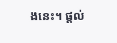ងនេះ។ ផ្តល់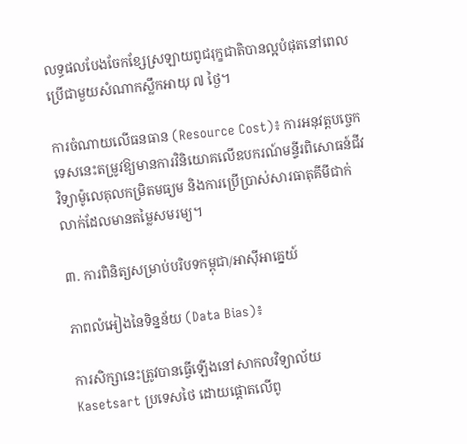លទ្ធផលបែងចែកខ្សែស្រឡាយពូជរុក្ខជាតិបានល្អបំផុតនៅពេលប្រើជាមួយសំណាកស្លឹកអាយុ ៧ ថ្ងៃ។

ការចំណាយលើធនធាន (Resource Cost)៖ ការអនុវត្តបច្ចេកទេសនេះតម្រូវឱ្យមានការវិនិយោគលើឧបករណ៍មន្ទីរពិសោធន៍ជីវវិទ្យាម៉ូលេគុលកម្រិតមធ្យម និងការប្រើប្រាស់សារធាតុគីមីជាក់លាក់ដែលមានតម្លៃសមរម្យ។

៣. ការពិនិត្យសម្រាប់បរិបទកម្ពុជា/អាស៊ីអាគ្នេយ៍

ភាពលំអៀងនៃទិន្នន័យ (Data Bias)៖

ការសិក្សានេះត្រូវបានធ្វើឡើងនៅសាកលវិទ្យាល័យ Kasetsart ប្រទេសថៃ ដោយផ្តោតលើពូ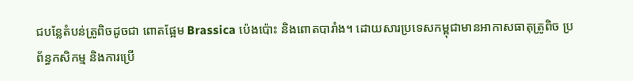ជបន្លែតំបន់ត្រូពិចដូចជា ពោតផ្អែម Brassica ប៉េងប៉ោះ និងពោតបារាំង។ ដោយសារប្រទេសកម្ពុជាមានអាកាសធាតុត្រូពិច ប្រព័ន្ធកសិកម្ម និងការប្រើ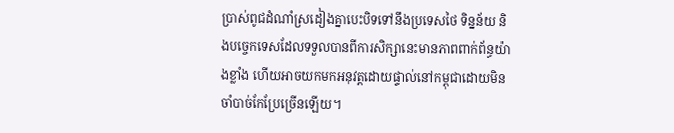ប្រាស់ពូជដំណាំស្រដៀងគ្នាបេះបិទទៅនឹងប្រទេសថៃ ទិន្នន័យ និងបច្ចេកទេសដែលទទួលបានពីការសិក្សានេះមានភាពពាក់ព័ន្ធយ៉ាងខ្លាំង ហើយអាចយកមកអនុវត្តដោយផ្ទាល់នៅកម្ពុជាដោយមិនចាំបាច់កែប្រែច្រើនឡើយ។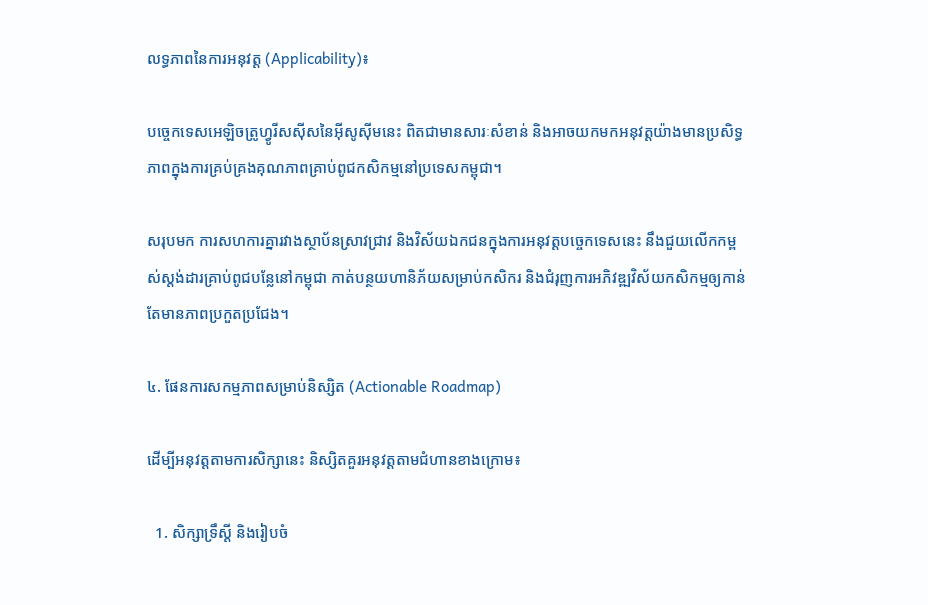លទ្ធភាពនៃការអនុវត្ត (Applicability)៖

បច្ចេកទេសអេឡិចត្រូហ្វូរីសស៊ីសនៃអ៊ីសូស៊ីមនេះ ពិតជាមានសារៈសំខាន់ និងអាចយកមកអនុវត្តយ៉ាងមានប្រសិទ្ធភាពក្នុងការគ្រប់គ្រងគុណភាពគ្រាប់ពូជកសិកម្មនៅប្រទេសកម្ពុជា។

សរុបមក ការសហការគ្នារវាងស្ថាប័នស្រាវជ្រាវ និងវិស័យឯកជនក្នុងការអនុវត្តបច្ចេកទេសនេះ នឹងជួយលើកកម្ពស់ស្តង់ដារគ្រាប់ពូជបន្លែនៅកម្ពុជា កាត់បន្ថយហានិភ័យសម្រាប់កសិករ និងជំរុញការអភិវឌ្ឍវិស័យកសិកម្មឲ្យកាន់តែមានភាពប្រកួតប្រជែង។

៤. ផែនការសកម្មភាពសម្រាប់និស្សិត (Actionable Roadmap)

ដើម្បីអនុវត្តតាមការសិក្សានេះ និស្សិតគួរអនុវត្តតាមជំហានខាងក្រោម៖

  1. សិក្សាទ្រឹស្តី និងរៀបចំ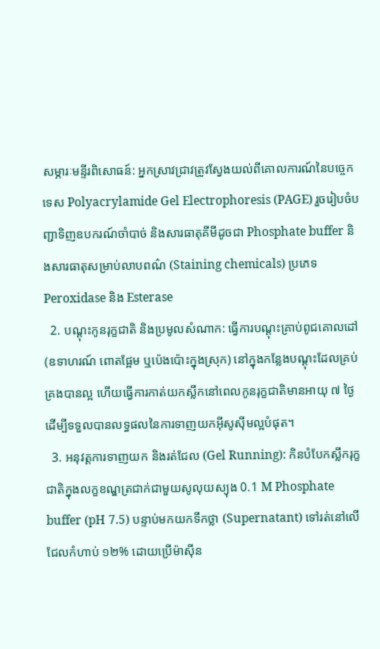សម្ភារៈមន្ទីរពិសោធន៍: អ្នកស្រាវជ្រាវត្រូវស្វែងយល់ពីគោលការណ៍នៃបច្ចេកទេស Polyacrylamide Gel Electrophoresis (PAGE) រួចរៀបចំបញ្ជាទិញឧបករណ៍ចាំបាច់ និងសារធាតុគីមីដូចជា Phosphate buffer និងសារធាតុសម្រាប់លាបពណ៌ (Staining chemicals) ប្រភេទ Peroxidase និង Esterase
  2. បណ្តុះកូនរុក្ខជាតិ និងប្រមូលសំណាក: ធ្វើការបណ្តុះគ្រាប់ពូជគោលដៅ (ឧទាហរណ៍ ពោតផ្អែម ឬប៉េងប៉ោះក្នុងស្រុក) នៅក្នុងកន្លែងបណ្តុះដែលគ្រប់គ្រងបានល្អ ហើយធ្វើការកាត់យកស្លឹកនៅពេលកូនរុក្ខជាតិមានអាយុ ៧ ថ្ងៃ ដើម្បីទទួលបានលទ្ធផលនៃការទាញយកអ៊ីសូស៊ីមល្អបំផុត។
  3. អនុវត្តការទាញយក និងរត់ជែល (Gel Running): កិនបំបែកស្លឹករុក្ខជាតិក្នុងលក្ខខណ្ឌត្រជាក់ជាមួយសូលុយស្យុង 0.1 M Phosphate buffer (pH 7.5) បន្ទាប់មកយកទឹកថ្លា (Supernatant) ទៅរត់នៅលើជែលកំហាប់ ១២% ដោយប្រើម៉ាស៊ីន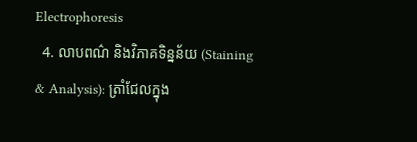Electrophoresis
  4. លាបពណ៌ និងវិភាគទិន្នន័យ (Staining & Analysis): ត្រាំជែលក្នុង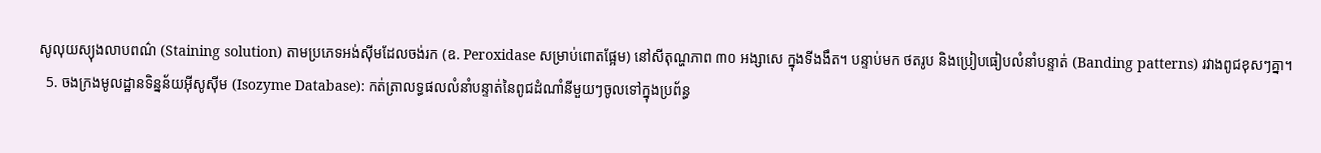សូលុយស្យុងលាបពណ៌ (Staining solution) តាមប្រភេទអង់ស៊ីមដែលចង់រក (ឧ. Peroxidase សម្រាប់ពោតផ្អែម) នៅសីតុណ្ហភាព ៣០ អង្សាសេ ក្នុងទីងងឹត។ បន្ទាប់មក ថតរូប និងប្រៀបធៀបលំនាំបន្ទាត់ (Banding patterns) រវាងពូជខុសៗគ្នា។
  5. ចងក្រងមូលដ្ឋានទិន្នន័យអ៊ីសូស៊ីម (Isozyme Database): កត់ត្រាលទ្ធផលលំនាំបន្ទាត់នៃពូជដំណាំនីមួយៗចូលទៅក្នុងប្រព័ន្ធ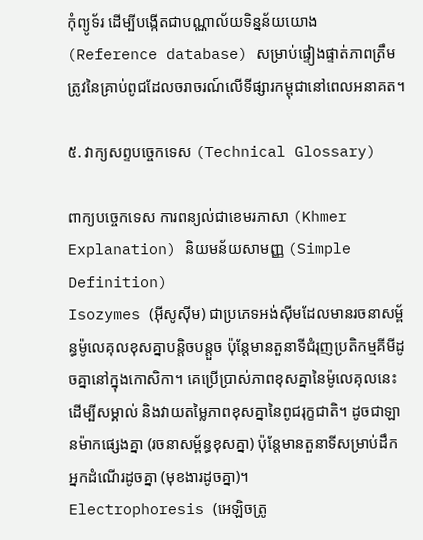កុំព្យូទ័រ ដើម្បីបង្កើតជាបណ្ណាល័យទិន្នន័យយោង (Reference database) សម្រាប់ផ្ទៀងផ្ទាត់ភាពត្រឹមត្រូវនៃគ្រាប់ពូជដែលចរាចរណ៍លើទីផ្សារកម្ពុជានៅពេលអនាគត។

៥. វាក្យសព្ទបច្ចេកទេស (Technical Glossary)

ពាក្យបច្ចេកទេស ការពន្យល់ជាខេមរភាសា (Khmer Explanation) និយមន័យសាមញ្ញ (Simple Definition)
Isozymes (អ៊ីសូស៊ីម) ជាប្រភេទអង់ស៊ីមដែលមានរចនាសម្ព័ន្ធម៉ូលេគុលខុសគ្នាបន្តិចបន្តួច ប៉ុន្តែមានតួនាទីជំរុញប្រតិកម្មគីមីដូចគ្នានៅក្នុងកោសិកា។ គេប្រើប្រាស់ភាពខុសគ្នានៃម៉ូលេគុលនេះដើម្បីសម្គាល់ និងវាយតម្លៃភាពខុសគ្នានៃពូជរុក្ខជាតិ។ ដូចជាឡានម៉ាកផ្សេងគ្នា (រចនាសម្ព័ន្ធខុសគ្នា) ប៉ុន្តែមានតួនាទីសម្រាប់ដឹកអ្នកដំណើរដូចគ្នា (មុខងារដូចគ្នា)។
Electrophoresis (អេឡិចត្រូ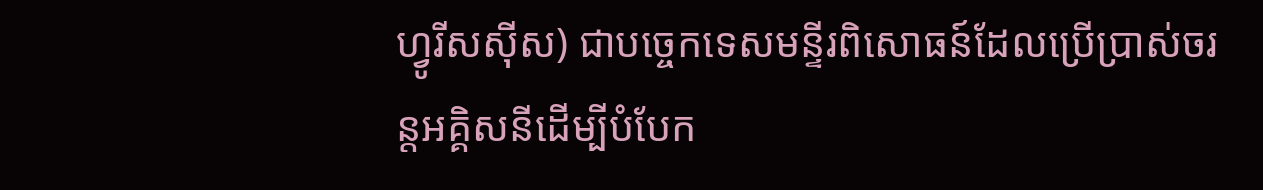ហ្វូរីសស៊ីស) ជាបច្ចេកទេសមន្ទីរពិសោធន៍ដែលប្រើប្រាស់ចរន្តអគ្គិសនីដើម្បីបំបែក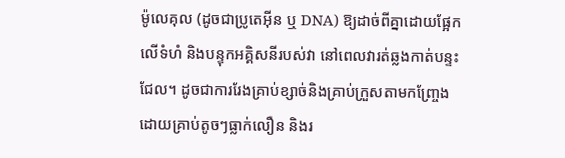ម៉ូលេគុល (ដូចជាប្រូតេអ៊ីន ឬ DNA) ឱ្យដាច់ពីគ្នាដោយផ្អែកលើទំហំ និងបន្ទុកអគ្គិសនីរបស់វា នៅពេលវារត់ឆ្លងកាត់បន្ទះជែល។ ដូចជាការរែងគ្រាប់ខ្សាច់និងគ្រាប់ក្រួសតាមកញ្ច្រែង ដោយគ្រាប់តូចៗធ្លាក់លឿន និងរ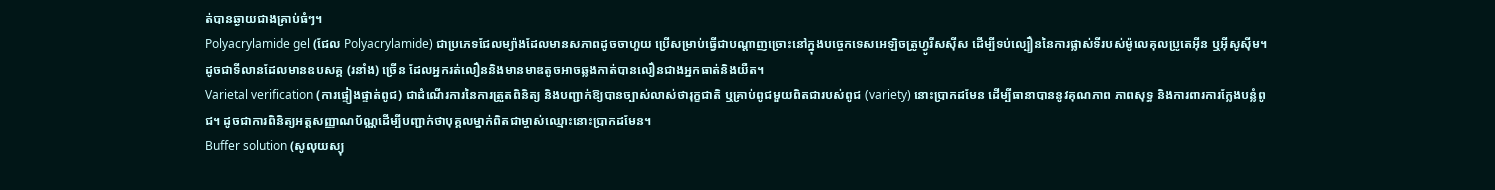ត់បានឆ្ងាយជាងគ្រាប់ធំៗ។
Polyacrylamide gel (ជែល Polyacrylamide) ជាប្រភេទជែលម្យ៉ាងដែលមានសភាពដូចចាហួយ ប្រើសម្រាប់ធ្វើជាបណ្តាញច្រោះនៅក្នុងបច្ចេកទេសអេឡិចត្រូហ្វូរីសស៊ីស ដើម្បីទប់ល្បឿននៃការផ្លាស់ទីរបស់ម៉ូលេគុលប្រូតេអ៊ីន ឬអ៊ីសូស៊ីម។ ដូចជាទីលានដែលមានឧបសគ្គ (រនាំង) ច្រើន ដែលអ្នករត់លឿននិងមានមាឌតូចអាចឆ្លងកាត់បានលឿនជាងអ្នកធាត់និងយឺត។
Varietal verification (ការផ្ទៀងផ្ទាត់ពូជ) ជាដំណើរការនៃការត្រួតពិនិត្យ និងបញ្ជាក់ឱ្យបានច្បាស់លាស់ថារុក្ខជាតិ ឬគ្រាប់ពូជមួយពិតជារបស់ពូជ (variety) នោះប្រាកដមែន ដើម្បីធានាបាននូវគុណភាព ភាពសុទ្ធ និងការពារការក្លែងបន្លំពូជ។ ដូចជាការពិនិត្យអត្តសញ្ញាណប័ណ្ណដើម្បីបញ្ជាក់ថាបុគ្គលម្នាក់ពិតជាម្ចាស់ឈ្មោះនោះប្រាកដមែន។
Buffer solution (សូលុយស្យុ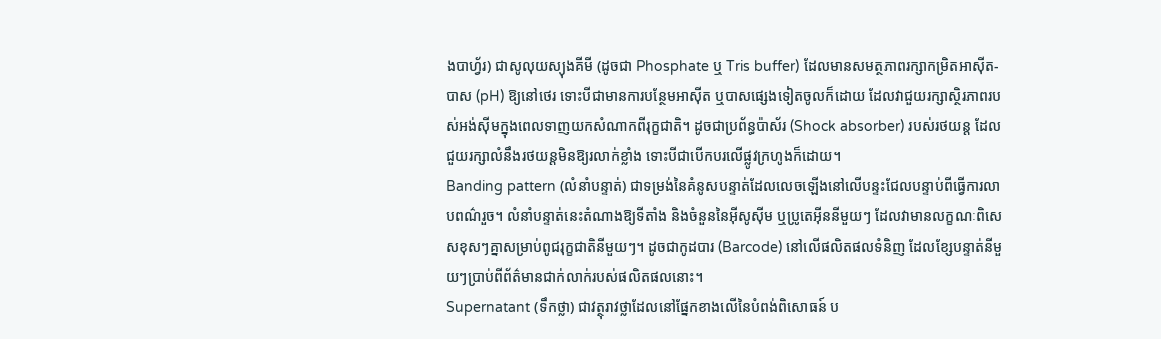ងបាហ្វ័រ) ជាសូលុយស្យុងគីមី (ដូចជា Phosphate ឬ Tris buffer) ដែលមានសមត្ថភាពរក្សាកម្រិតអាស៊ីត-បាស (pH) ឱ្យនៅថេរ ទោះបីជាមានការបន្ថែមអាស៊ីត ឬបាសផ្សេងទៀតចូលក៏ដោយ ដែលវាជួយរក្សាស្ថិរភាពរបស់អង់ស៊ីមក្នុងពេលទាញយកសំណាកពីរុក្ខជាតិ។ ដូចជាប្រព័ន្ធប៉ាស័រ (Shock absorber) របស់រថយន្ត ដែលជួយរក្សាលំនឹងរថយន្តមិនឱ្យរលាក់ខ្លាំង ទោះបីជាបើកបរលើផ្លូវក្រហូងក៏ដោយ។
Banding pattern (លំនាំបន្ទាត់) ជាទម្រង់នៃគំនូសបន្ទាត់ដែលលេចឡើងនៅលើបន្ទះជែលបន្ទាប់ពីធ្វើការលាបពណ៌រួច។ លំនាំបន្ទាត់នេះតំណាងឱ្យទីតាំង និងចំនួននៃអ៊ីសូស៊ីម ឬប្រូតេអ៊ីននីមួយៗ ដែលវាមានលក្ខណៈពិសេសខុសៗគ្នាសម្រាប់ពូជរុក្ខជាតិនីមួយៗ។ ដូចជាកូដបារ (Barcode) នៅលើផលិតផលទំនិញ ដែលខ្សែបន្ទាត់នីមួយៗប្រាប់ពីព័ត៌មានជាក់លាក់របស់ផលិតផលនោះ។
Supernatant (ទឹកថ្លា) ជាវត្ថុរាវថ្លាដែលនៅផ្នែកខាងលើនៃបំពង់ពិសោធន៍ ប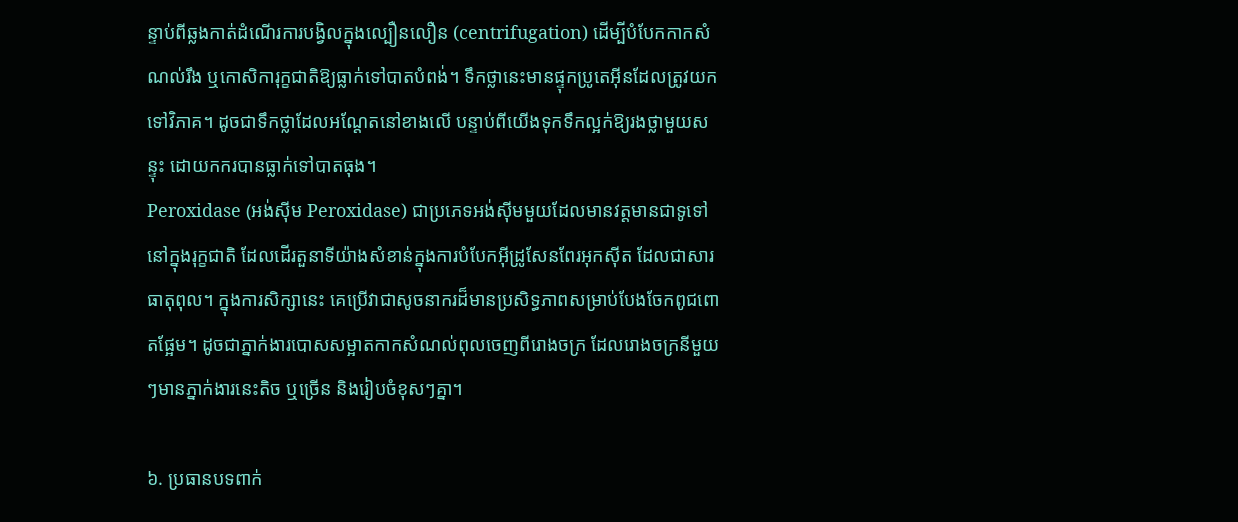ន្ទាប់ពីឆ្លងកាត់ដំណើរការបង្វិលក្នុងល្បឿនលឿន (centrifugation) ដើម្បីបំបែកកាកសំណល់រឹង ឬកោសិការុក្ខជាតិឱ្យធ្លាក់ទៅបាតបំពង់។ ទឹកថ្លានេះមានផ្ទុកប្រូតេអ៊ីនដែលត្រូវយកទៅវិភាគ។ ដូចជាទឹកថ្លាដែលអណ្តែតនៅខាងលើ បន្ទាប់ពីយើងទុកទឹកល្អក់ឱ្យរងថ្លាមួយសន្ទុះ ដោយកករបានធ្លាក់ទៅបាតធុង។
Peroxidase (អង់ស៊ីម Peroxidase) ជាប្រភេទអង់ស៊ីមមួយដែលមានវត្តមានជាទូទៅនៅក្នុងរុក្ខជាតិ ដែលដើរតួនាទីយ៉ាងសំខាន់ក្នុងការបំបែកអ៊ីដ្រូសែនពែរអុកស៊ីត ដែលជាសារធាតុពុល។ ក្នុងការសិក្សានេះ គេប្រើវាជាសូចនាករដ៏មានប្រសិទ្ធភាពសម្រាប់បែងចែកពូជពោតផ្អែម។ ដូចជាភ្នាក់ងារបោសសម្អាតកាកសំណល់ពុលចេញពីរោងចក្រ ដែលរោងចក្រនីមួយៗមានភ្នាក់ងារនេះតិច ឬច្រើន និងរៀបចំខុសៗគ្នា។

៦. ប្រធានបទពាក់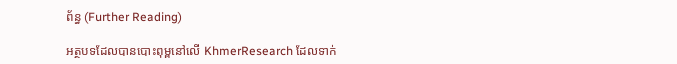ព័ន្ធ (Further Reading)

អត្ថបទដែលបានបោះពុម្ពនៅលើ KhmerResearch ដែលទាក់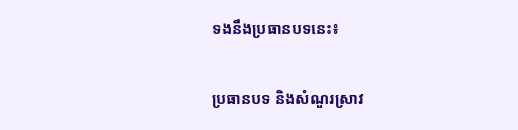ទងនឹងប្រធានបទនេះ៖

ប្រធានបទ និងសំណួរស្រាវ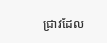ជ្រាវដែល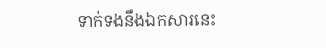ទាក់ទងនឹងឯកសារនេះ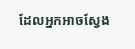ដែលអ្នកអាចស្វែង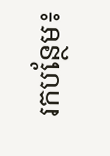រកបន្ថែម៖